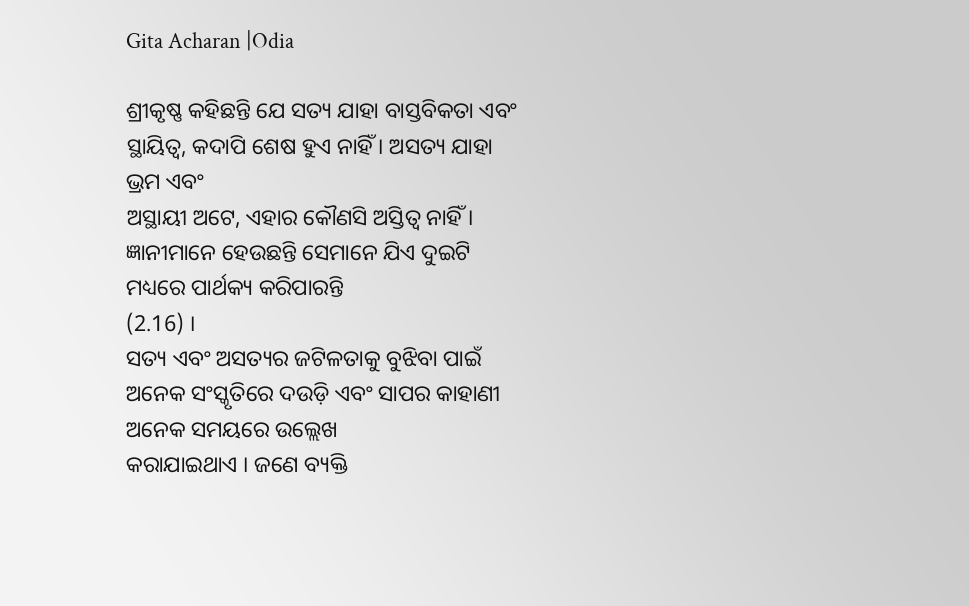Gita Acharan |Odia

ଶ୍ରୀକୃଷ୍ଣ କହିଛନ୍ତି ଯେ ସତ୍ୟ ଯାହା ବାସ୍ତବିକତା ଏବଂ ସ୍ଥାୟିତ୍ୱ, କଦାପି ଶେଷ ହୁଏ ନାହିଁ । ଅସତ୍ୟ ଯାହା ଭ୍ରମ ଏବଂ
ଅସ୍ଥାୟୀ ଅଟେ, ଏହାର କୌଣସି ଅସ୍ତିତ୍ୱ ନାହିଁ । ଜ୍ଞାନୀମାନେ ହେଉଛନ୍ତି ସେମାନେ ଯିଏ ଦୁଇଟି ମଧ୍ୟରେ ପାର୍ଥକ୍ୟ କରିପାରନ୍ତି
(2.16) ।
ସତ୍ୟ ଏବଂ ଅସତ୍ୟର ଜଟିଳତାକୁ ବୁଝିବା ପାଇଁ ଅନେକ ସଂସ୍କୃତିରେ ଦଉଡ଼ି ଏବଂ ସାପର କାହାଣୀ ଅନେକ ସମୟରେ ଉଲ୍ଲେଖ
କରାଯାଇଥାଏ । ଜଣେ ବ୍ୟକ୍ତି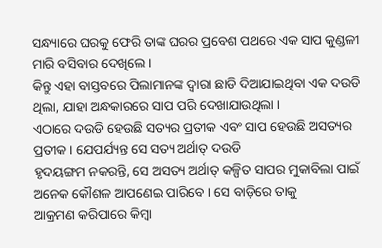ସନ୍ଧ୍ୟାରେ ଘରକୁ ଫେରି ତାଙ୍କ ଘରର ପ୍ରବେଶ ପଥରେ ଏକ ସାପ କୁଣ୍ଡଳୀ ମାରି ବସିବାର ଦେଖିଲେ ।
କିନ୍ତୁ ଏହା ବାସ୍ତବରେ ପିଲାମାନଙ୍କ ଦ୍ୱାରା ଛାଡି ଦିଆଯାଇଥିବା ଏକ ଦଉଡି ଥିଲା, ଯାହା ଅନ୍ଧକାରରେ ସାପ ପରି ଦେଖାଯାଉଥିଲା ।
ଏଠାରେ ଦଉଡି ହେଉଛି ସତ୍ୟର ପ୍ରତୀକ ଏବଂ ସାପ ହେଉଛି ଅସତ୍ୟର ପ୍ରତୀକ । ଯେପର୍ଯ୍ୟନ୍ତ ସେ ସତ୍ୟ ଅର୍ଥାତ୍‌ ଦଉଡି
ହୃଦୟଙ୍ଗମ ନକରନ୍ତି, ସେ ଅସତ୍ୟ ଅର୍ଥାତ୍‌ କଳ୍ପିତ ସାପର ମୁକାବିଲା ପାଇଁ ଅନେକ କୌଶଳ ଆପଣେଇ ପାରିବେ । ସେ ବାଡ଼ିରେ ତାକୁ
ଆକ୍ରମଣ କରିପାରେ କିମ୍ବା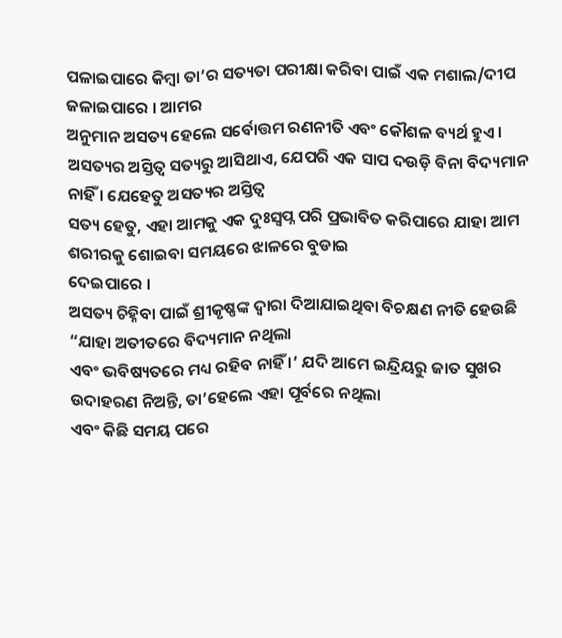ପଳାଇପାରେ କିମ୍ବା ତା’ର ସତ୍ୟତା ପରୀକ୍ଷା କରିବା ପାଇଁ ଏକ ମଶାଲ/ଦୀପ ଜଳାଇପାରେ । ଆମର
ଅନୁମାନ ଅସତ୍ୟ ହେଲେ ସର୍ବୋତ୍ତମ ରଣନୀତି ଏବଂ କୌଶଳ ବ୍ୟର୍ଥ ହୁଏ ।
ଅସତ୍ୟର ଅସ୍ତିତ୍ୱ ସତ୍ୟରୁ ଆସିଥାଏ, ଯେପରି ଏକ ସାପ ଦଉଡ଼ି ବିନା ବିଦ୍ୟମାନ ନାହିଁ । ଯେହେତୁ ଅସତ୍ୟର ଅସ୍ତିତ୍ୱ
ସତ୍ୟ ହେତୁ, ଏହା ଆମକୁ ଏକ ଦୁଃସ୍ୱପ୍ନ ପରି ପ୍ରଭାବିତ କରିପାରେ ଯାହା ଆମ ଶରୀରକୁ ଶୋଇବା ସମୟରେ ଝାଳରେ ବୁଡାଇ
ଦେଇପାରେ ।
ଅସତ୍ୟ ଚିହ୍ନିବା ପାଇଁ ଶ୍ରୀକୃଷ୍ଣଙ୍କ ଦ୍ୱାରା ଦିଆଯାଇଥିବା ବିଚକ୍ଷଣ ନୀତି ହେଉଛି “ଯାହା ଅତୀତରେ ବିଦ୍ୟମାନ ନଥିଲା
ଏବଂ ଭବିଷ୍ୟତରେ ମଧ୍ୟ ରହିବ ନାହିଁ ।’ ଯଦି ଆମେ ଇନ୍ଦ୍ରିୟରୁ ଜାତ ସୁଖର ଉଦାହରଣ ନିଅନ୍ତି, ତା’ହେଲେ ଏହା ପୂର୍ବରେ ନଥିଲା
ଏବଂ କିଛି ସମୟ ପରେ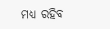ମଧ୍ୟ ରହିବ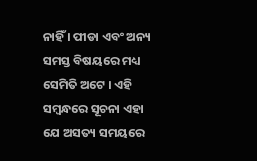ନାହିଁ । ପୀଡା ଏବଂ ଅନ୍ୟ ସମସ୍ତ ବିଷୟରେ ମଧ୍ୟ ସେମିତି ଅଟେ । ଏହି ସମ୍ବନ୍ଧରେ ସୂଚନା ଏହା
ଯେ ଅସତ୍ୟ ସମୟରେ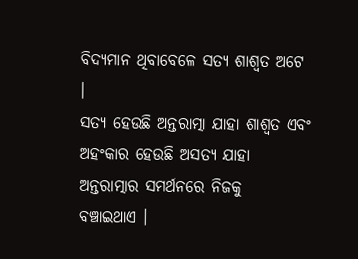ବିଦ୍ୟମାନ ଥିବାବେଳେ ସତ୍ୟ ଶାଶ୍ୱତ ଅଟେ ।
ସତ୍ୟ ହେଉଛି ଅନ୍ତରାତ୍ମା ଯାହା ଶାଶ୍ୱତ ଏବଂ ଅହଂକାର ହେଉଛି ଅସତ୍ୟ ଯାହା ଅନ୍ତରାତ୍ମାର ସମର୍ଥନରେ ନିଜକୁ
ବଞ୍ଚାଇଥାଏ ।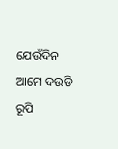ଯେଉଁଦିନ ଆମେ ଦଉଡି ରୂପି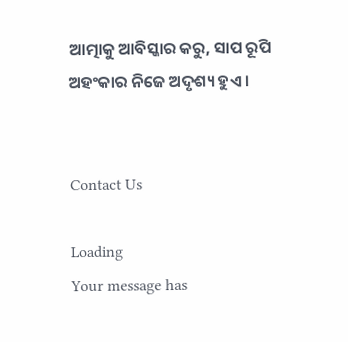ଆତ୍ମାକୁ ଆବିସ୍କାର କରୁ, ସାପ ରୂପି ଅହଂକାର ନିଜେ ଅଦୃଶ୍ୟ ହୁଏ ।


Contact Us

Loading
Your message has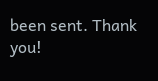been sent. Thank you!